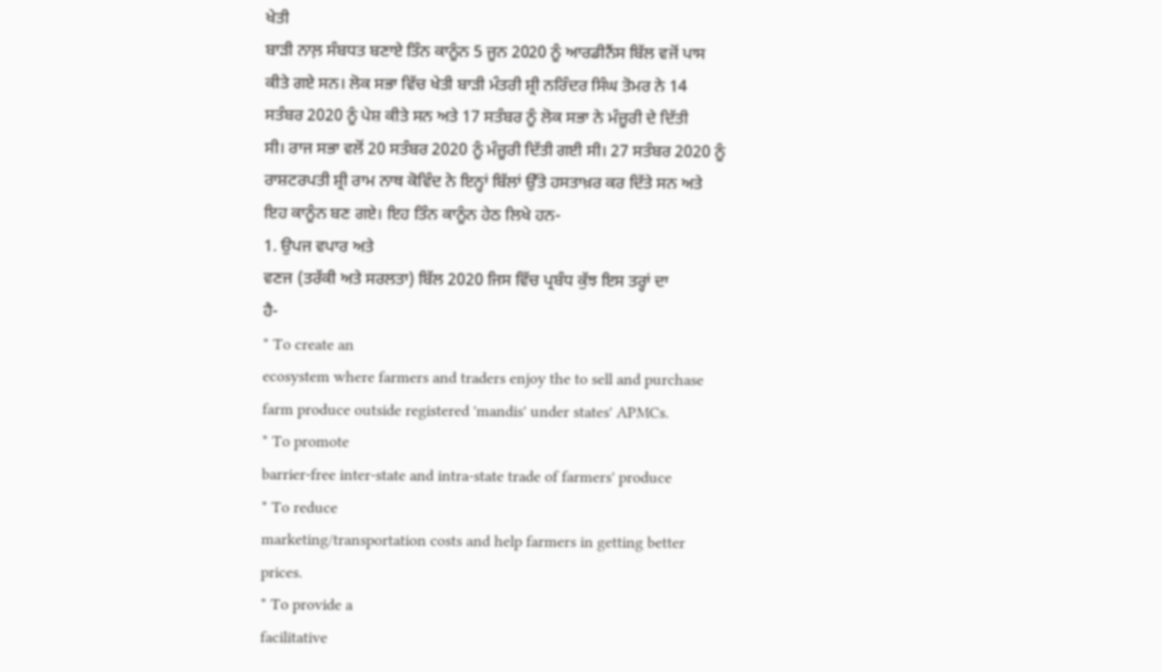ਖੇਤੀ
ਬਾੜੀ ਨਾਲ਼ ਸੰਬਧਤ ਬਣਾਏ ਤਿੰਨ ਕਾਨੂੰਨ 5 ਜੂਨ 2020 ਨੂੰ ਆਰਡੀਨੈਂਸ ਬਿੱਲ ਵਜੋਂ ਪਾਸ
ਕੀਤੇ ਗਏ ਸਨ। ਲੋਕ ਸਭਾ ਵਿੱਚ ਖੇਤੀ ਬਾੜੀ ਮੰਤਰੀ ਸ਼੍ਰੀ ਨਰਿੰਦਰ ਸਿੰਘ ਤੋਮਰ ਨੇ 14
ਸਤੰਬਰ 2020 ਨੂੰ ਪੇਸ਼ ਕੀਤੇ ਸਨ ਅਤੇ 17 ਸਤੰਬਰ ਨੂੰ ਲੋਕ ਸਭਾ ਨੇ ਮੰਜ਼ੂਰੀ ਦੇ ਦਿੱਤੀ
ਸੀ। ਰਾਜ ਸਭਾ ਵਲੋਂ 20 ਸਤੰਬਰ 2020 ਨੂੰ ਮੰਜ਼ੂਰੀ ਦਿੱਤੀ ਗਈ ਸੀ। 27 ਸਤੰਬਰ 2020 ਨੂੰ
ਰਾਸ਼ਟਰਪਤੀ ਸ਼੍ਰੀ ਰਾਮ ਨਾਥ ਕੋਵਿੰਦ ਨੇ ਇਨ੍ਹਾਂ ਬਿੱਲਾਂ ਉੱਤੇ ਹਸਤਾਖ਼ਰ ਕਰ ਦਿੱਤੇ ਸਨ ਅਤੇ
ਇਹ ਕਾਨੂੰਨ ਬਣ ਗਏ। ਇਹ ਤਿੰਨ ਕਾਨੂੰਨ ਹੇਠ ਲਿਖੇ ਹਨ-
1. ਉਪਜ ਵਪਾਰ ਅਤੇ
ਵਣਜ (ਤਰੱਕੀ ਅਤੇ ਸਰਲਤਾ) ਬਿੱਲ 2020 ਜਿਸ ਵਿੱਚ ਪ੍ਰਬੰਧ ਕੁੱਝ ਇਸ ਤਰ੍ਹਾਂ ਦਾ
ਹੈ-
* To create an
ecosystem where farmers and traders enjoy the to sell and purchase
farm produce outside registered 'mandis' under states' APMCs.
* To promote
barrier-free inter-state and intra-state trade of farmers' produce
* To reduce
marketing/transportation costs and help farmers in getting better
prices.
* To provide a
facilitative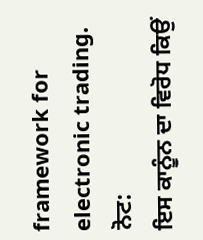framework for electronic trading.
ਨੋਟ:
ਇਸ ਕਾਨੂੰਨ ਦਾ ਵਿਰੋਧ ਕਿਉਂ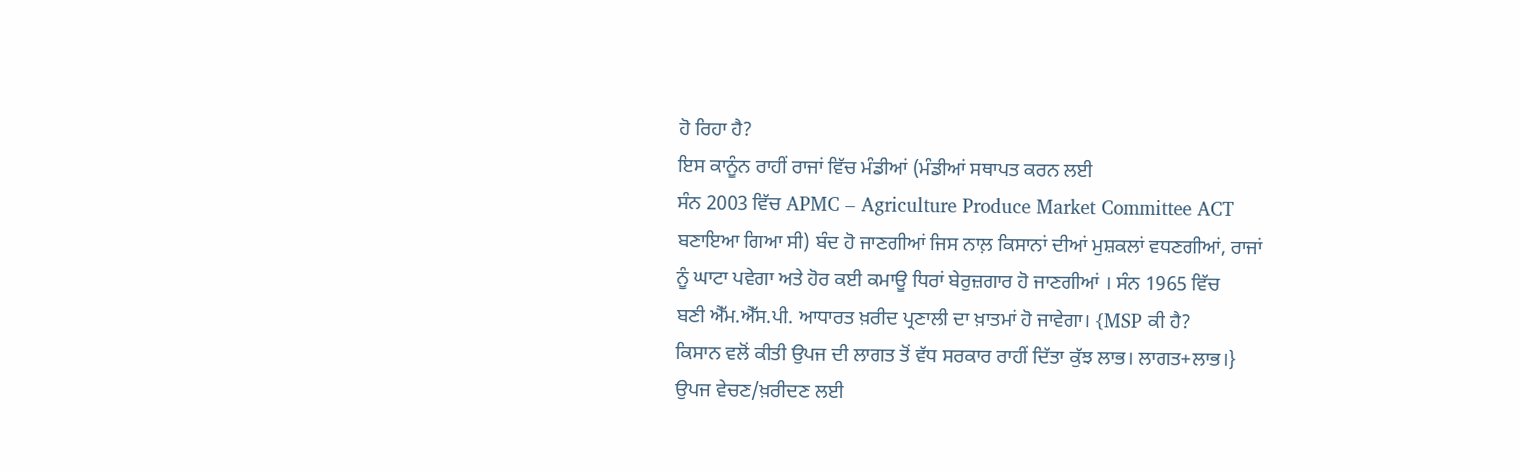ਹੋ ਰਿਹਾ ਹੈ?
ਇਸ ਕਾਨੂੰਨ ਰਾਹੀਂ ਰਾਜਾਂ ਵਿੱਚ ਮੰਡੀਆਂ (ਮੰਡੀਆਂ ਸਥਾਪਤ ਕਰਨ ਲਈ
ਸੰਨ 2003 ਵਿੱਚ APMC – Agriculture Produce Market Committee ACT
ਬਣਾਇਆ ਗਿਆ ਸੀ) ਬੰਦ ਹੋ ਜਾਣਗੀਆਂ ਜਿਸ ਨਾਲ਼ ਕਿਸਾਨਾਂ ਦੀਆਂ ਮੁਸ਼ਕਲਾਂ ਵਧਣਗੀਆਂ, ਰਾਜਾਂ
ਨੂੰ ਘਾਟਾ ਪਵੇਗਾ ਅਤੇ ਹੋਰ ਕਈ ਕਮਾਊ ਧਿਰਾਂ ਬੇਰੁਜ਼ਗਾਰ ਹੋ ਜਾਣਗੀਆਂ । ਸੰਨ 1965 ਵਿੱਚ
ਬਣੀ ਐੱਮ.ਐੱਸ.ਪੀ. ਆਧਾਰਤ ਖ਼ਰੀਦ ਪ੍ਰਣਾਲੀ ਦਾ ਖ਼ਾਤਮਾਂ ਹੋ ਜਾਵੇਗਾ। {MSP ਕੀ ਹੈ?
ਕਿਸਾਨ ਵਲੋਂ ਕੀਤੀ ਉਪਜ ਦੀ ਲਾਗਤ ਤੋਂ ਵੱਧ ਸਰਕਾਰ ਰਾਹੀਂ ਦਿੱਤਾ ਕੁੱਝ ਲਾਭ। ਲਾਗਤ+ਲਾਭ।}
ਉਪਜ ਵੇਚਣ/ਖ਼ਰੀਦਣ ਲਈ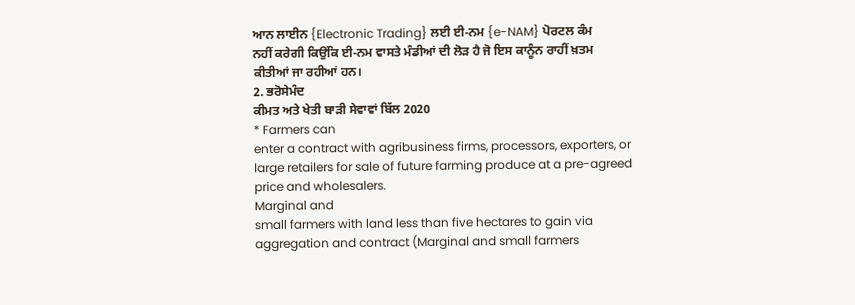ਆਨ ਲਾਈਨ {Electronic Trading} ਲਈ ਈ-ਨਮ {e-NAM} ਪੋਰਟਲ ਕੰਮ
ਨਹੀਂ ਕਰੇਗੀ ਕਿਉਂਕਿ ਈ-ਨਮ ਵਾਸਤੇ ਮੰਡੀਆਂ ਦੀ ਲੋੜ ਹੈ ਜੋ ਇਸ ਕਾਨੂੰਨ ਰਾਹੀਂ ਖ਼ਤਮ
ਕੀਤੀਆਂ ਜਾ ਰਹੀਆਂ ਹਨ।
2. ਭਰੋਸੇਮੰਦ
ਕੀਮਤ ਅਤੇ ਖੇਤੀ ਬਾੜੀ ਸੇਵਾਵਾਂ ਬਿੱਲ 2020
* Farmers can
enter a contract with agribusiness firms, processors, exporters, or
large retailers for sale of future farming produce at a pre-agreed
price and wholesalers.
Marginal and
small farmers with land less than five hectares to gain via
aggregation and contract (Marginal and small farmers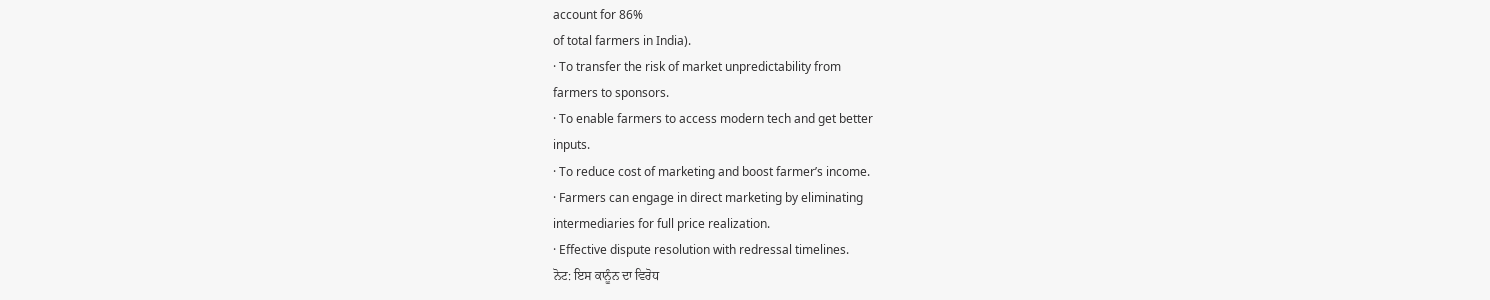account for 86%
of total farmers in India).
· To transfer the risk of market unpredictability from
farmers to sponsors.
· To enable farmers to access modern tech and get better
inputs.
· To reduce cost of marketing and boost farmer’s income.
· Farmers can engage in direct marketing by eliminating
intermediaries for full price realization.
· Effective dispute resolution with redressal timelines.
ਨੋਟ: ਇਸ ਕਾਨੂੰਨ ਦਾ ਵਿਰੋਧ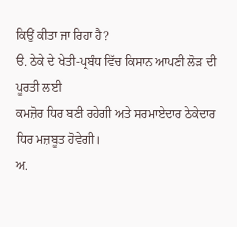ਕਿਉਂ ਕੀਤਾ ਜਾ ਰਿਹਾ ਹੈ?
ੳ. ਠੇਕੇ ਦੇ ਖੇਤੀ-ਪ੍ਰਬੰਧ ਵਿੱਚ ਕਿਸਾਨ ਆਪਣੀ ਲੋੜ ਦੀ ਪੂਰਤੀ ਲਈ
ਕਮਜ਼ੋਰ ਧਿਰ ਬਣੀ ਰਹੇਗੀ ਅਤੇ ਸਰਮਾਏਦਾਰ ਠੇਕੇਦਾਰ ਧਿਰ ਮਜ਼ਬੂਤ ਹੋਵੇਗੀ।
ਅ.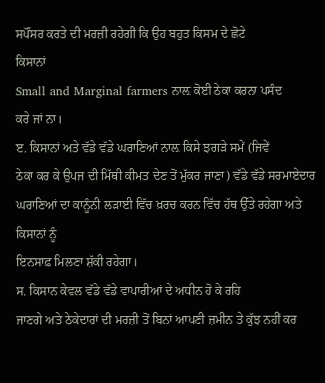ਸਪੌਂਸਰ ਕਰਤੇ ਦੀ ਮਰਜ਼ੀ ਰਹੇਗੀ ਕਿ ਉਹ ਬਹੁਤ ਕਿਸਮ ਦੇ ਛੋਟੇ
ਕਿਸਾਨਾਂ
Small and Marginal farmers ਨਾਲ਼ ਕੋਈ ਠੇਕਾ ਕਰਨਾ ਪਸੰਦ
ਕਰੇ ਜਾਂ ਨਾ।
ੲ. ਕਿਸਾਨਾਂ ਅਤੇ ਵੱਡੇ ਵੱਡੇ ਘਰਾਣਿਆਂ ਨਾਲ਼ ਕਿਸੇ ਝਗੜੇ ਸਮੇਂ (ਜਿਵੇਂ
ਠੇਕਾ ਕਰ ਕੇ ਉਪਜ ਦੀ ਮਿੱਥੀ ਕੀਮਤ ਦੇਣ ਤੋਂ ਮੁੱਕਰ ਜਾਣਾ) ਵੱਡੇ ਵੱਡੇ ਸਰਮਾਏਦਾਰ
ਘਰਾਣਿਆਂ ਦਾ ਕਾਨੂੰਨੀ ਲੜਾਈ ਵਿੱਚ ਖ਼ਰਚ ਕਰਨ ਵਿੱਚ ਹੱਥ ਉੱਤੇ ਰਹੇਗਾ ਅਤੇ ਕਿਸਾਨਾਂ ਨੂੰ
ਇਨਸਾਫ਼ ਮਿਲਣਾ ਸ਼ੱਕੀ ਰਹੇਗਾ।
ਸ. ਕਿਸਾਨ ਕੇਵਲ ਵੱਡੇ ਵੱਡੇ ਵਾਪਾਰੀਆਂ ਦੇ ਅਧੀਨ ਹੋ ਕੇ ਰਹਿ
ਜਾਣਗੇ ਅਤੇ ਠੇਕੇਦਾਰਾਂ ਦੀ ਮਰਜ਼ੀ ਤੋਂ ਬਿਨਾਂ ਆਪਣੀ ਜ਼ਮੀਨ ਤੇ ਕੁੱਝ ਨਹੀਂ ਕਰ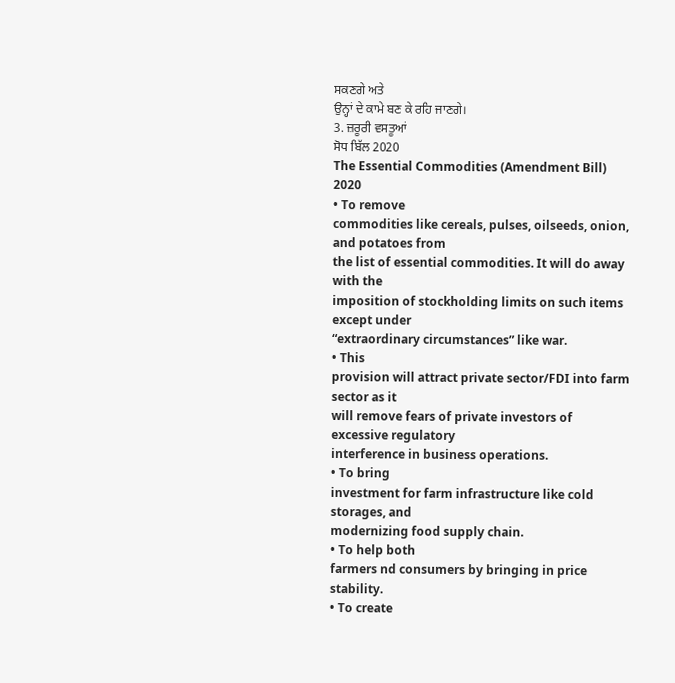ਸਕਣਗੇ ਅਤੇ
ਉਨ੍ਹਾਂ ਦੇ ਕਾਮੇ ਬਣ ਕੇ ਰਹਿ ਜਾਣਗੇ।
3. ਜ਼ਰੂਰੀ ਵਸਤੂਆਂ
ਸੋਧ ਬਿੱਲ 2020
The Essential Commodities (Amendment Bill) 2020
• To remove
commodities like cereals, pulses, oilseeds, onion, and potatoes from
the list of essential commodities. It will do away with the
imposition of stockholding limits on such items except under
“extraordinary circumstances” like war.
• This
provision will attract private sector/FDI into farm sector as it
will remove fears of private investors of excessive regulatory
interference in business operations.
• To bring
investment for farm infrastructure like cold storages, and
modernizing food supply chain.
• To help both
farmers nd consumers by bringing in price stability.
• To create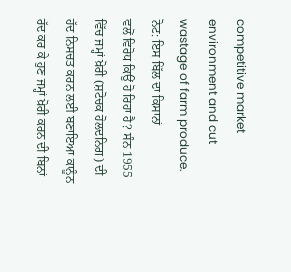competitive market environment and cut wastage of farm produce.
ਨੋਟ: ਇਸ ਬਿੱਲ ਦਾ ਕਿਸਾਨਾਂ
ਵਲੋਂ ਵਿਰੋਧ ਕਿਉਂ ਹੋ ਰਿਹਾ ਹੈ? ਸੰਨ 1955 ਵਿੱਚ ਜਮ੍ਹਾਂ ਖ਼ੋਰੀ (ਸ਼ਟੋਚਕ ਹੋਲਦਨਿਗ) ਦੀ
ਹੱਦ ਨਿਸਚਤ ਕਰਨ ਲਈ ਬਣਾਇਆ ਕਾਨੂੰਨ ਰੱਦ ਕਰ ਕੇ ਹੁਣ ਜਮ੍ਹਾਂ ਖ਼ੋਰੀ ਕਰਨ ਦੀ ਬਿਨਾਂ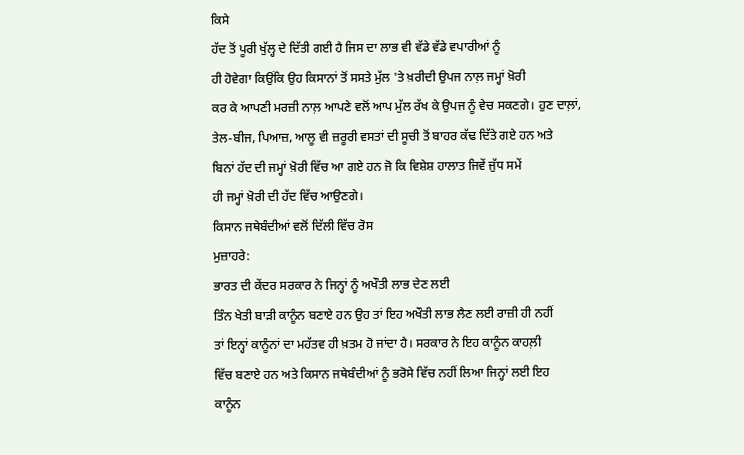ਕਿਸੇ
ਹੱਦ ਤੋਂ ਪੂਰੀ ਖੁੱਲ੍ਹ ਦੇ ਦਿੱਤੀ ਗਈ ਹੈ ਜਿਸ ਦਾ ਲਾਭ ਵੀ ਵੱਡੇ ਵੱਡੇ ਵਪਾਰੀਆਂ ਨੂੰ
ਹੀ ਹੋਵੇਗਾ ਕਿਉਂਕਿ ਉਹ ਕਿਸਾਨਾਂ ਤੋਂ ਸਸਤੇ ਮੁੱਲ 'ਤੇ ਖ਼ਰੀਦੀ ਉਪਜ ਨਾਲ਼ ਜਮ੍ਹਾਂ ਖ਼ੋਰੀ
ਕਰ ਕੇ ਆਪਣੀ ਮਰਜ਼ੀ ਨਾਲ਼ ਆਪਣੇ ਵਲੋਂ ਆਪ ਮੁੱਲ ਰੱਖ ਕੇ ਉਪਜ ਨੂੰ ਵੇਚ ਸਕਣਗੇ। ਹੁਣ ਦਾਲ਼ਾਂ,
ਤੇਲ-ਬੀਜ, ਪਿਆਜ਼, ਆਲੂ ਵੀ ਜ਼ਰੂਰੀ ਵਸਤਾਂ ਦੀ ਸੂਚੀ ਤੋਂ ਬਾਹਰ ਕੱਢ ਦਿੱਤੇ ਗਏ ਹਨ ਅਤੇ
ਬਿਨਾਂ ਹੱਦ ਦੀ ਜਮ੍ਹਾਂ ਖ਼ੋਰੀ ਵਿੱਚ ਆ ਗਏ ਹਨ ਜੋ ਕਿ ਵਿਸ਼ੇਸ਼ ਹਾਲਾਤ ਜਿਵੇਂ ਜੁੱਧ ਸਮੇਂ
ਹੀ ਜਮ੍ਹਾਂ ਖ਼ੋਰੀ ਦੀ ਹੱਦ ਵਿੱਚ ਆਉਣਗੇ।
ਕਿਸਾਨ ਜਥੇਬੰਦੀਆਂ ਵਲੋਂ ਦਿੱਲੀ ਵਿੱਚ ਰੋਸ
ਮੁਜ਼ਾਹਰੇ:
ਭਾਰਤ ਦੀ ਕੇਂਦਰ ਸਰਕਾਰ ਨੇ ਜਿਨ੍ਹਾਂ ਨੂੰ ਅਖੌਤੀ ਲਾਭ ਦੇਣ ਲਈ
ਤਿੰਨ ਖੇਤੀ ਬਾੜੀ ਕਾਨੂੰਨ ਬਣਾਏ ਹਨ ਉਹ ਤਾਂ ਇਹ ਅਖੌਤੀ ਲਾਭ ਲੈਣ ਲਈ ਰਾਜ਼ੀ ਹੀ ਨਹੀਂ
ਤਾਂ ਇਨ੍ਹਾਂ ਕਾਨੂੰਨਾਂ ਦਾ ਮਹੱਤਵ ਹੀ ਖ਼ਤਮ ਹੋ ਜਾਂਦਾ ਹੈ। ਸਰਕਾਰ ਨੇ ਇਹ ਕਾਨੂੰਨ ਕਾਹਲ਼ੀ
ਵਿੱਚ ਬਣਾਏ ਹਨ ਅਤੇ ਕਿਸਾਨ ਜਥੇਬੰਦੀਆਂ ਨੂੰ ਭਰੋਸੇ ਵਿੱਚ ਨਹੀਂ ਲਿਆ ਜਿਨ੍ਹਾਂ ਲਈ ਇਹ
ਕਾਨੂੰਨ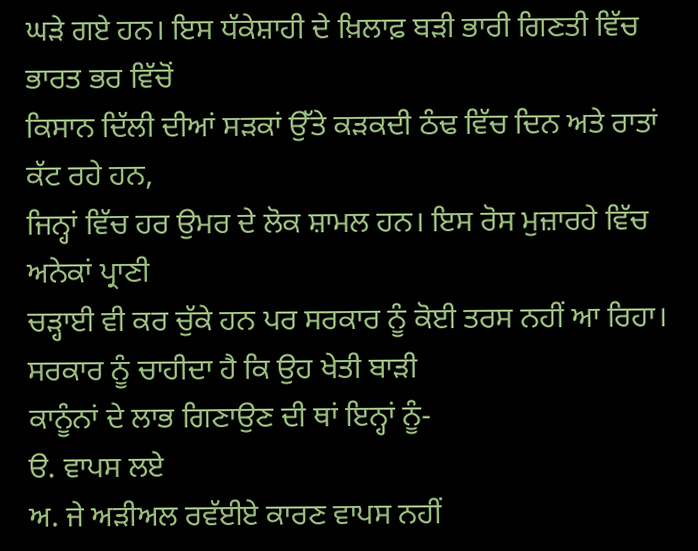ਘੜੇ ਗਏ ਹਨ। ਇਸ ਧੱਕੇਸ਼ਾਹੀ ਦੇ ਖ਼ਿਲਾਫ਼ ਬੜੀ ਭਾਰੀ ਗਿਣਤੀ ਵਿੱਚ ਭਾਰਤ ਭਰ ਵਿੱਚੋਂ
ਕਿਸਾਨ ਦਿੱਲੀ ਦੀਆਂ ਸੜਕਾਂ ਉੱਤੇ ਕੜਕਦੀ ਠੰਢ ਵਿੱਚ ਦਿਨ ਅਤੇ ਰਾਤਾਂ ਕੱਟ ਰਹੇ ਹਨ,
ਜਿਨ੍ਹਾਂ ਵਿੱਚ ਹਰ ਉਮਰ ਦੇ ਲੋਕ ਸ਼ਾਮਲ ਹਨ। ਇਸ ਰੋਸ ਮੁਜ਼ਾਰਹੇ ਵਿੱਚ ਅਨੇਕਾਂ ਪ੍ਰਾਣੀ
ਚੜ੍ਹਾਈ ਵੀ ਕਰ ਚੁੱਕੇ ਹਨ ਪਰ ਸਰਕਾਰ ਨੂੰ ਕੋਈ ਤਰਸ ਨਹੀਂ ਆ ਰਿਹਾ।
ਸਰਕਾਰ ਨੂੰ ਚਾਹੀਦਾ ਹੈ ਕਿ ਉਹ ਖੇਤੀ ਬਾੜੀ
ਕਾਨੂੰਨਾਂ ਦੇ ਲਾਭ ਗਿਣਾਉਣ ਦੀ ਥਾਂ ਇਨ੍ਹਾਂ ਨੂੰ-
ੳ. ਵਾਪਸ ਲਏ
ਅ. ਜੇ ਅੜੀਅਲ ਰਵੱਈਏ ਕਾਰਣ ਵਾਪਸ ਨਹੀਂ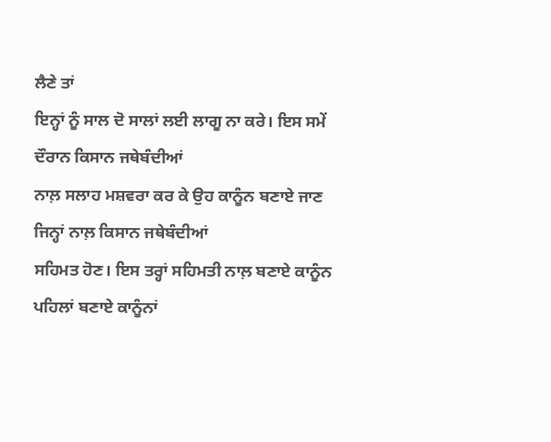ਲੈਣੇ ਤਾਂ
ਇਨ੍ਹਾਂ ਨੂੰ ਸਾਲ ਦੋ ਸਾਲਾਂ ਲਈ ਲਾਗੂ ਨਾ ਕਰੇ। ਇਸ ਸਮੇਂ ਦੌਰਾਨ ਕਿਸਾਨ ਜਥੇਬੰਦੀਆਂ
ਨਾਲ਼ ਸਲਾਹ ਮਸ਼ਵਰਾ ਕਰ ਕੇ ਉਹ ਕਾਨੂੰਨ ਬਣਾਏ ਜਾਣ ਜਿਨ੍ਹਾਂ ਨਾਲ਼ ਕਿਸਾਨ ਜਥੇਬੰਦੀਆਂ
ਸਹਿਮਤ ਹੋਣ। ਇਸ ਤਰ੍ਹਾਂ ਸਹਿਮਤੀ ਨਾਲ਼ ਬਣਾਏ ਕਾਨੂੰਨ ਪਹਿਲਾਂ ਬਣਾਏ ਕਾਨੂੰਨਾਂ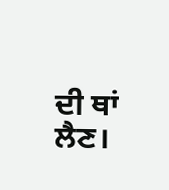ਦੀ ਥਾਂ
ਲੈਣ।